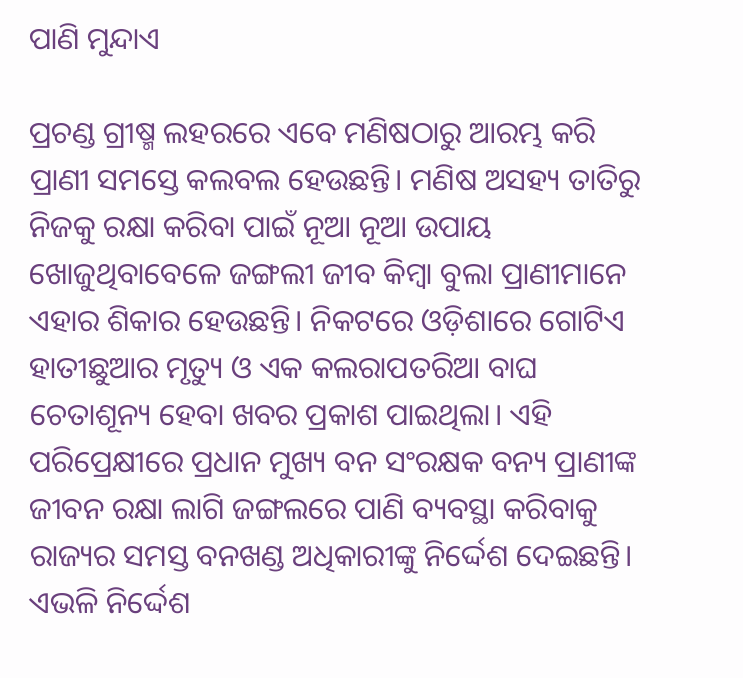ପାଣି ମୁନ୍ଦାଏ

ପ୍ରଚଣ୍ଡ ଗ୍ରୀଷ୍ମ ଲହରରେ ଏବେ ମଣିଷଠାରୁ ଆରମ୍ଭ କରି ପ୍ରାଣୀ ସମସ୍ତେ କଲବଲ ହେଉଛନ୍ତି। ମଣିଷ ଅସହ୍ୟ ତାତିରୁ ନିଜକୁ ରକ୍ଷା କରିବା ପାଇଁ ନୂଆ ନୂଆ ଉପାୟ ଖୋଜୁଥିବାବେଳେ ଜଙ୍ଗଲୀ ଜୀବ କିମ୍ବା ବୁଲା ପ୍ରାଣୀମାନେ ଏହାର ଶିକାର ହେଉଛନ୍ତି। ନିକଟରେ ଓଡ଼ିଶାରେ ଗୋଟିଏ ହାତୀଛୁଆର ମୃତ୍ୟୁ ଓ ଏକ କଲରାପତରିଆ ବାଘ ଚେତାଶୂନ୍ୟ ହେବା ଖବର ପ୍ରକାଶ ପାଇଥିଲା। ଏହି ପରିପ୍ରେକ୍ଷୀରେ ପ୍ରଧାନ ମୁଖ୍ୟ ବନ ସଂରକ୍ଷକ ବନ୍ୟ ପ୍ରାଣୀଙ୍କ ଜୀବନ ରକ୍ଷା ଲାଗି ଜଙ୍ଗଲରେ ପାଣି ବ୍ୟବସ୍ଥା କରିବାକୁ ରାଜ୍ୟର ସମସ୍ତ ବନଖଣ୍ଡ ଅଧିକାରୀଙ୍କୁ ନିର୍ଦ୍ଦେଶ ଦେଇଛନ୍ତି। ଏଭଳି ନିର୍ଦ୍ଦେଶ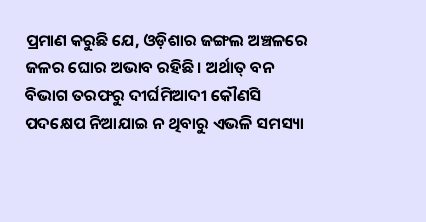ପ୍ରମାଣ କରୁଛି ଯେ, ଓଡ଼ିଶାର ଜଙ୍ଗଲ ଅଞ୍ଚଳରେ ଜଳର ଘୋର ଅଭାବ ରହିଛି। ଅର୍ଥାତ୍‌ ବନ ବିଭାଗ ତରଫରୁ ଦୀର୍ଘମିଆଦୀ କୌଣସି ପଦକ୍ଷେପ ନିଆଯାଇ ନ ଥିବାରୁ ଏଭଳି ସମସ୍ୟା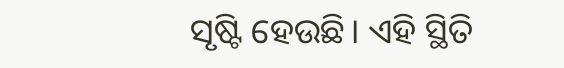ସୃଷ୍ଟି ହେଉଛି। ଏହି ସ୍ଥିତି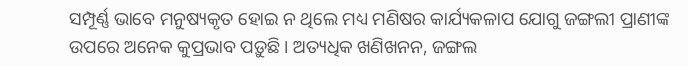ସମ୍ପୂର୍ଣ୍ଣ ଭାବେ ମନୁଷ୍ୟକୃତ ହୋଇ ନ ଥିଲେ ମଧ୍ୟ ମଣିଷର କାର୍ଯ୍ୟକଳାପ ଯୋଗୁ ଜଙ୍ଗଲୀ ପ୍ରାଣୀଙ୍କ ଉପରେ ଅନେକ କୁପ୍ରଭାବ ପଡ଼ୁଛି। ଅତ୍ୟଧିକ ଖଣିଖନନ, ଜଙ୍ଗଲ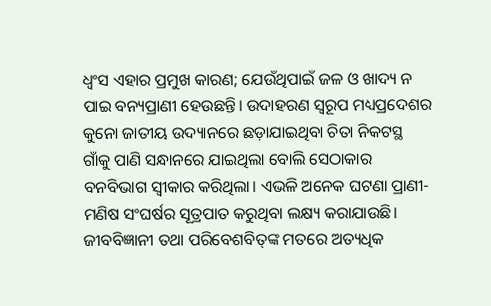ଧ୍ୱଂସ ଏହାର ପ୍ରମୁଖ କାରଣ; ଯେଉଁଥିପାଇଁ ଜଳ ଓ ଖାଦ୍ୟ ନ ପାଇ ବନ୍ୟପ୍ରାଣୀ ହେଉଛନ୍ତି। ଉଦାହରଣ ସ୍ବରୂପ ମଧ୍ୟପ୍ରଦେଶର କୁନୋ ଜାତୀୟ ଉଦ୍ୟାନରେ ଛଡ଼ାଯାଇଥିବା ଚିତା ନିକଟସ୍ଥ ଗାଁକୁ ପାଣି ସନ୍ଧାନରେ ଯାଇଥିଲା ବୋଲି ସେଠାକାର ବନବିଭାଗ ସ୍ବୀକାର କରିଥିଲା। ଏଭଳି ଅନେକ ଘଟଣା ପ୍ରାଣୀ-ମଣିଷ ସଂଘର୍ଷର ସୂତ୍ରପାତ କରୁଥିବା ଲକ୍ଷ୍ୟ କରାଯାଉଛି। ଜୀବବିଜ୍ଞାନୀ ତଥା ପରିବେଶବିତ୍‌ଙ୍କ ମତରେ ଅତ୍ୟଧିକ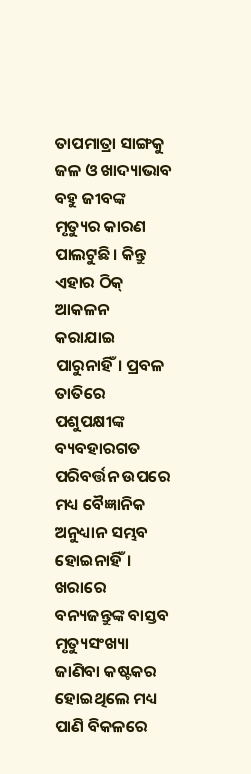ତାପମାତ୍ରା ସାଙ୍ଗକୁ ଜଳ ଓ ଖାଦ୍ୟାଭାବ ବହୁ ଜୀବଙ୍କ ମୃତ୍ୟୁର କାରଣ ପାଲଟୁଛି। କିନ୍ତୁ ଏହାର ଠିକ୍‌ ଆକଳନ କରାଯାଇ ପାରୁନାହିଁ। ପ୍ରବଳ ତାତିରେ ପଶୁପକ୍ଷୀଙ୍କ ବ୍ୟବହାରଗତ ପରିବର୍ତ୍ତନ ଉପରେ ମଧ୍ୟ ବୈଜ୍ଞାନିକ ଅନୁଧ୍ୟାନ ସମ୍ଭବ ହୋଇନାହିଁ। ଖରାରେ ବନ୍ୟଜନ୍ତୁଙ୍କ ବାସ୍ତବ ମୃତ୍ୟୁସଂଖ୍ୟା ଜାଣିବା କଷ୍ଟକର ହୋଇଥିଲେ ମଧ୍ୟ ପାଣି ବିକଳରେ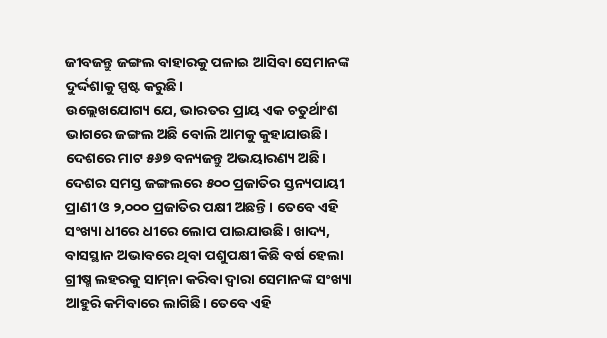ଜୀବଜନ୍ତୁ ଜଙ୍ଗଲ ବାହାରକୁ ପଳାଇ ଆସିବା ସେମାନଙ୍କ ଦୁର୍ଦ୍ଦଶାକୁ ସ୍ପଷ୍ଟ କରୁଛି।
ଉଲ୍ଲେଖଯୋଗ୍ୟ ଯେ, ଭାରତର ପ୍ରାୟ ଏକ ଚତୁର୍ଥାଂଶ ଭାଗରେ ଜଙ୍ଗଲ ଅଛି ବୋଲି ଆମକୁ କୁହାଯାଉଛି। ଦେଶରେ ମାଟ ୫୬୭ ବନ୍ୟଜନ୍ତୁ ଅଭୟାରଣ୍ୟ ଅଛି। ଦେଶର ସମସ୍ତ ଜଙ୍ଗଲରେ ୫୦୦ ପ୍ରଜାତିର ସ୍ତନ୍ୟପାୟୀ ପ୍ରାଣୀ ଓ ୨,୦୦୦ ପ୍ରଜାତିର ପକ୍ଷୀ ଅଛନ୍ତି। ତେବେ ଏହି ସଂଖ୍ୟା ଧୀରେ ଧୀରେ ଲୋପ ପାଇଯାଉଛି। ଖାଦ୍ୟ, ବାସସ୍ଥାନ ଅଭାବରେ ଥିବା ପଶୁପକ୍ଷୀ କିଛି ବର୍ଷ ହେଲା ଗ୍ରୀଷ୍ମ ଲହରକୁ ସାମ୍‌ନା କରିବା ଦ୍ୱାରା ସେମାନଙ୍କ ସଂଖ୍ୟା ଆହୁରି କମିବାରେ ଲାଗିଛି। ତେବେ ଏହି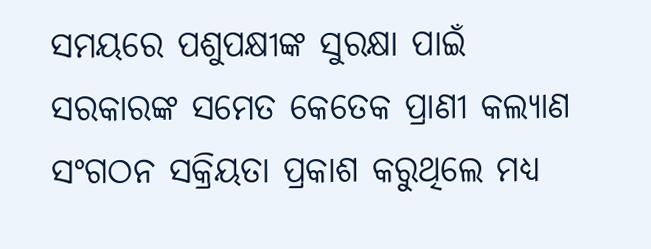ସମୟରେ ପଶୁପକ୍ଷୀଙ୍କ ସୁରକ୍ଷା ପାଇଁ ସରକାରଙ୍କ ସମେତ କେତେକ ପ୍ରାଣୀ କଲ୍ୟାଣ ସଂଗଠନ ସକ୍ରିୟତା ପ୍ରକାଶ କରୁଥିଲେ ମଧ୍ୟ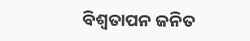ବିଶ୍ୱତାପନ ଜନିତ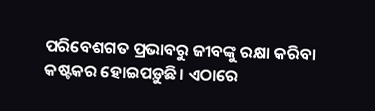ପରିବେଶଗତ ପ୍ରଭାବରୁ ଜୀବଙ୍କୁ ରକ୍ଷା କରିବା କଷ୍ଟକର ହୋଇପଡ଼ୁଛି। ଏଠାରେ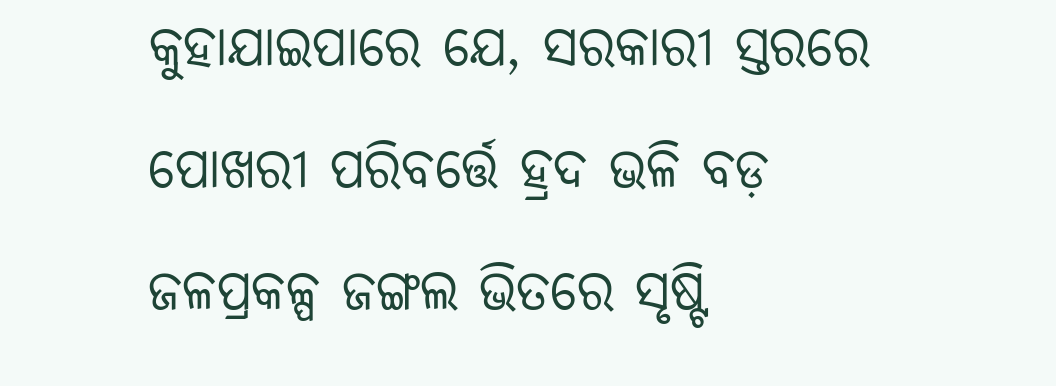କୁହାଯାଇପାରେ ଯେ, ସରକାରୀ ସ୍ତରରେ ପୋଖରୀ ପରିବର୍ତ୍ତେ ହ୍ରଦ ଭଳି ବଡ଼ ଜଳପ୍ରକଳ୍ପ ଜଙ୍ଗଲ ଭିତରେ ସୃଷ୍ଟି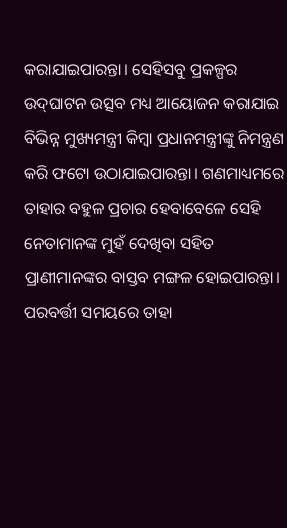କରାଯାଇପାରନ୍ତା। ସେହିସବୁ ପ୍ରକଳ୍ପର ଉଦ୍‌ଘାଟନ ଉତ୍ସବ ମଧ୍ୟ ଆୟୋଜନ କରାଯାଇ ବିଭିନ୍ନ ମୁଖ୍ୟମନ୍ତ୍ରୀ କିମ୍ବା ପ୍ରଧାନମନ୍ତ୍ରୀଙ୍କୁ ନିମନ୍ତ୍ରଣ କରି ଫଟୋ ଉଠାଯାଇପାରନ୍ତା। ଗଣମାଧ୍ୟମରେ ତାହାର ବହୁଳ ପ୍ରଚାର ହେବାବେଳେ ସେହି ନେତାମାନଙ୍କ ମୁହଁ ଦେଖିବା ସହିତ ପ୍ରାଣୀମାନଙ୍କର ବାସ୍ତବ ମଙ୍ଗଳ ହୋଇପାରନ୍ତା। ପରବର୍ତ୍ତୀ ସମୟରେ ତାହା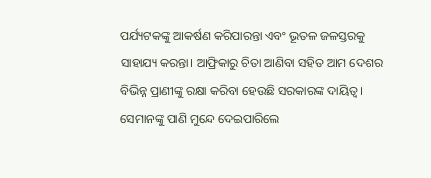ପର୍ଯ୍ୟଟକଙ୍କୁ ଆକର୍ଷଣ କରିପାରନ୍ତା ଏବଂ ଭୂତଳ ଜଳସ୍ତରକୁ ସାହାଯ୍ୟ କରନ୍ତା। ଆଫ୍ରିକାରୁ ଚିତା ଆଣିବା ସହିତ ଆମ ଦେଶର ବିଭିନ୍ନ ପ୍ରାଣୀଙ୍କୁ ରକ୍ଷା କରିବା ହେଉଛି ସରକାରଙ୍କ ଦାୟିତ୍ୱ। ସେମାନଙ୍କୁ ପାଣି ମୁନ୍ଦେ ଦେଇପାରିଲେ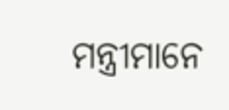ମନ୍ତ୍ରୀମାନେ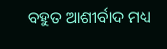ବହୁତ ଆଶୀର୍ବାଦ ମଧ୍ୟ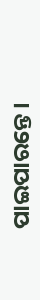ପାଇପାରନ୍ତେ।